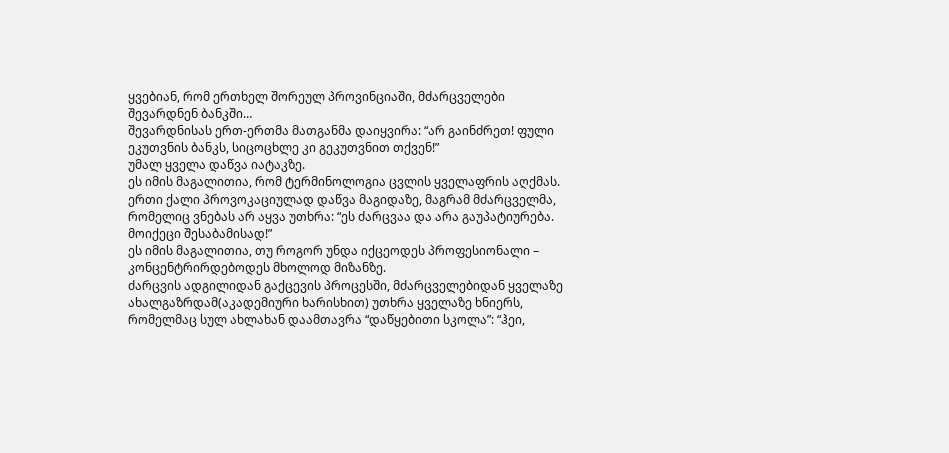ყვებიან, რომ ერთხელ შორეულ პროვინციაში, მძარცველები შევარდნენ ბანკში…
შევარდნისას ერთ-ერთმა მათგანმა დაიყვირა: “არ გაინძრეთ! ფული ეკუთვნის ბანკს, სიცოცხლე კი გეკუთვნით თქვენ!”
უმალ ყველა დაწვა იატაკზე.
ეს იმის მაგალითია, რომ ტერმინოლოგია ცვლის ყველაფრის აღქმას.
ერთი ქალი პროვოკაციულად დაწვა მაგიდაზე, მაგრამ მძარცველმა, რომელიც ვნებას არ აყვა უთხრა: “ეს ძარცვაა და არა გაუპატიურება. მოიქეცი შესაბამისად!”
ეს იმის მაგალითია, თუ როგორ უნდა იქცეოდეს პროფესიონალი – კონცენტრირდებოდეს მხოლოდ მიზანზე.
ძარცვის ადგილიდან გაქცევის პროცესში, მძარცველებიდან ყველაზე ახალგაზრდამ(აკადემიური ხარისხით) უთხრა ყველაზე ხნიერს, რომელმაც სულ ახლახან დაამთავრა “დაწყებითი სკოლა”: “ჰეი,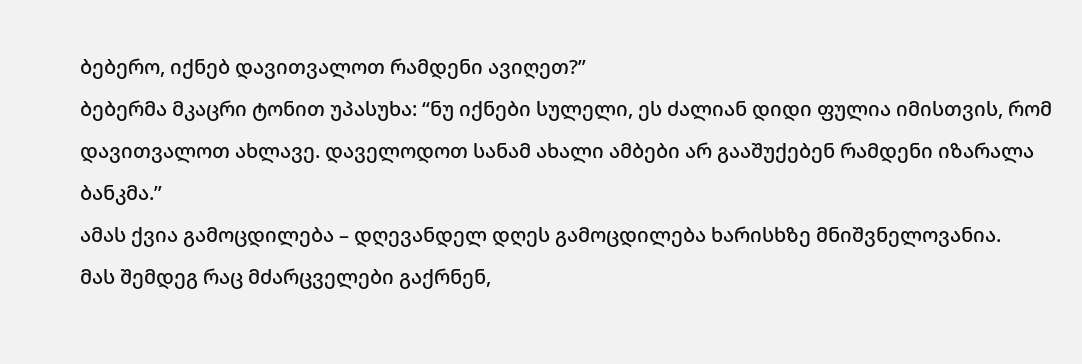ბებერო, იქნებ დავითვალოთ რამდენი ავიღეთ?”
ბებერმა მკაცრი ტონით უპასუხა: “ნუ იქნები სულელი, ეს ძალიან დიდი ფულია იმისთვის, რომ დავითვალოთ ახლავე. დაველოდოთ სანამ ახალი ამბები არ გააშუქებენ რამდენი იზარალა ბანკმა.”
ამას ქვია გამოცდილება – დღევანდელ დღეს გამოცდილება ხარისხზე მნიშვნელოვანია.
მას შემდეგ რაც მძარცველები გაქრნენ,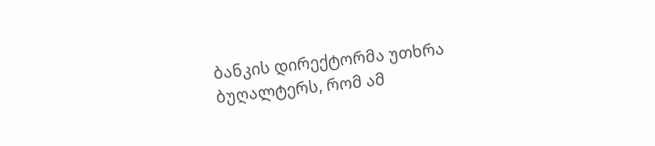ბანკის დირექტორმა უთხრა ბუღალტერს, რომ ამ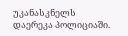უკანასკნელს დაერეკა პოლიციაში.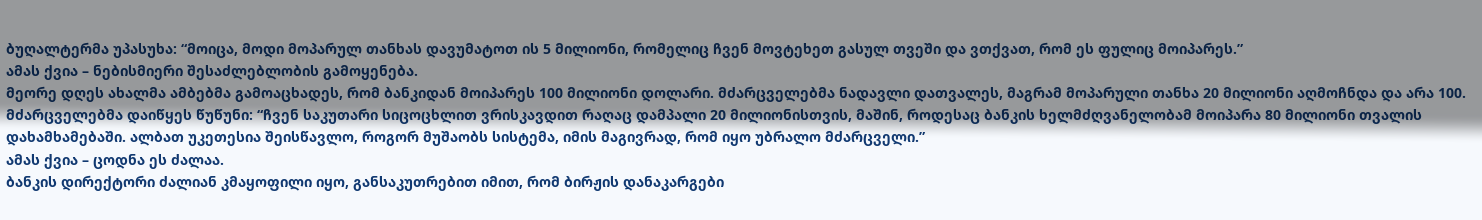ბუღალტერმა უპასუხა: “მოიცა, მოდი მოპარულ თანხას დავუმატოთ ის 5 მილიონი, რომელიც ჩვენ მოვტეხეთ გასულ თვეში და ვთქვათ, რომ ეს ფულიც მოიპარეს.”
ამას ქვია – ნებისმიერი შესაძლებლობის გამოყენება.
მეორე დღეს ახალმა ამბებმა გამოაცხადეს, რომ ბანკიდან მოიპარეს 100 მილიონი დოლარი. მძარცველებმა ნადავლი დათვალეს, მაგრამ მოპარული თანხა 20 მილიონი აღმოჩნდა და არა 100. მძარცველებმა დაიწყეს წუწუნი: “ჩვენ საკუთარი სიცოცხლით ვრისკავდით რაღაც დამპალი 20 მილიონისთვის, მაშინ, როდესაც ბანკის ხელმძღვანელობამ მოიპარა 80 მილიონი თვალის დახამხამებაში. ალბათ უკეთესია შეისწავლო, როგორ მუშაობს სისტემა, იმის მაგივრად, რომ იყო უბრალო მძარცველი.”
ამას ქვია – ცოდნა ეს ძალაა.
ბანკის დირექტორი ძალიან კმაყოფილი იყო, განსაკუთრებით იმით, რომ ბირჟის დანაკარგები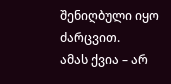შენიღბული იყო ძარცვით.
ამას ქვია – არ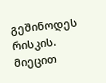გეშინოდეს რისკის.
მიეცით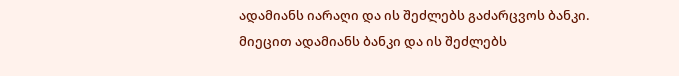ადამიანს იარაღი და ის შეძლებს გაძარცვოს ბანკი. მიეცით ადამიანს ბანკი და ის შეძლებს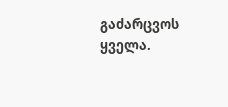გაძარცვოს ყველა.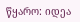წყარო: იდეა